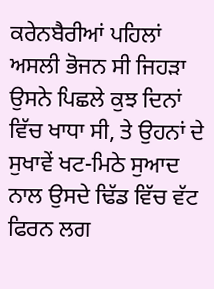ਕਰੇਨਬੈਰੀਆਂ ਪਹਿਲਾਂ ਅਸਲੀ ਭੋਜਨ ਸੀ ਜਿਹੜਾ ਉਸਨੇ ਪਿਛਲੇ ਕੁਝ ਦਿਨਾਂ ਵਿੱਚ ਖਾਧਾ ਸੀ, ਤੇ ਉਹਨਾਂ ਦੇ ਸੁਖਾਵੇਂ ਖਟ-ਮਿਠੇ ਸੁਆਦ ਨਾਲ ਉਸਦੇ ਢਿੱਡ ਵਿੱਚ ਵੱਟ ਫਿਰਨ ਲਗ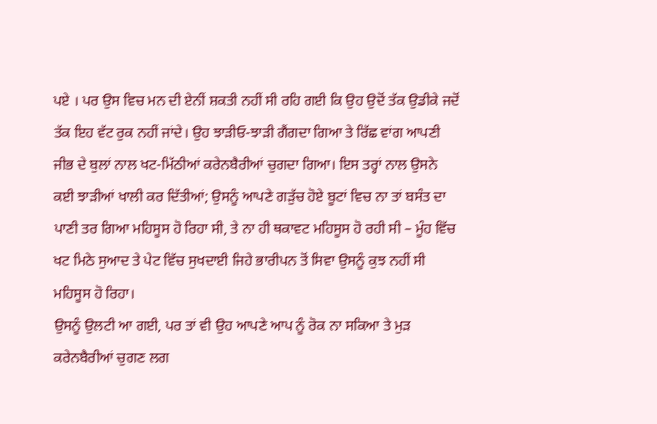ਪਏ । ਪਰ ਉਸ ਵਿਚ ਮਨ ਦੀ ਏਨੀਂ ਸ਼ਕਤੀ ਨਹੀਂ ਸੀ ਰਹਿ ਗਈ ਕਿ ਉਹ ਉਦੋਂ ਤੱਕ ਉਡੀਕੇ ਜਦੋਂ ਤੱਕ ਇਹ ਵੱਟ ਰੁਕ ਨਹੀਂ ਜਾਂਦੇ। ਉਹ ਝਾੜੀਓ-ਝਾੜੀ ਗੈਂਗਦਾ ਗਿਆ ਤੇ ਰਿੱਛ ਵਾਂਗ ਆਪਣੀ ਜੀਭ ਦੇ ਬੁਲਾਂ ਨਾਲ ਖਟ-ਮਿੱਠੀਆਂ ਕਰੇਨਬੈਰੀਆਂ ਚੁਗਦਾ ਗਿਆ। ਇਸ ਤਰ੍ਹਾਂ ਨਾਲ ਉਸਨੇ ਕਈ ਝਾੜੀਆਂ ਖਾਲੀ ਕਰ ਦਿੱਤੀਆਂ; ਉਸਨੂੰ ਆਪਣੇ ਗੜੁੱਚ ਹੋਏ ਬੂਟਾਂ ਵਿਚ ਨਾ ਤਾਂ ਬਸੰਤ ਦਾ ਪਾਣੀ ਤਰ ਗਿਆ ਮਹਿਸੂਸ ਹੋ ਰਿਹਾ ਸੀ, ਤੇ ਨਾ ਹੀ ਥਕਾਵਟ ਮਹਿਸੂਸ ਹੋ ਰਹੀ ਸੀ – ਮੂੰਹ ਵਿੱਚ ਖਟ ਮਿਠੇ ਸੁਆਦ ਤੇ ਪੇਟ ਵਿੱਚ ਸੁਖਦਾਈ ਜਿਹੇ ਭਾਰੀਪਨ ਤੋਂ ਸਿਵਾ ਉਸਨੂੰ ਕੁਝ ਨਹੀਂ ਸੀ ਮਹਿਸੂਸ ਹੋ ਰਿਹਾ।
ਉਸਨੂੰ ਉਲਟੀ ਆ ਗਈ, ਪਰ ਤਾਂ ਵੀ ਉਹ ਆਪਣੇ ਆਪ ਨੂੰ ਰੋਕ ਨਾ ਸਕਿਆ ਤੇ ਮੁੜ ਕਰੇਨਬੈਰੀਆਂ ਚੁਗਣ ਲਗ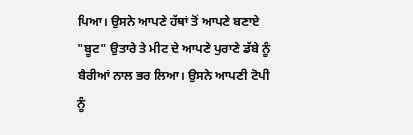ਪਿਆ। ਉਸਨੇ ਆਪਣੇ ਹੱਥਾਂ ਤੋਂ ਆਪਣੇ ਬਣਾਏ "ਬੂਟ" ਉਤਾਰੇ ਤੇ ਮੀਟ ਦੇ ਆਪਣੇ ਪੁਰਾਣੇ ਡੱਬੇ ਨੂੰ ਬੈਰੀਆਂ ਨਾਲ ਭਰ ਲਿਆ। ਉਸਨੇ ਆਪਣੀ ਟੋਪੀ ਨੂੰ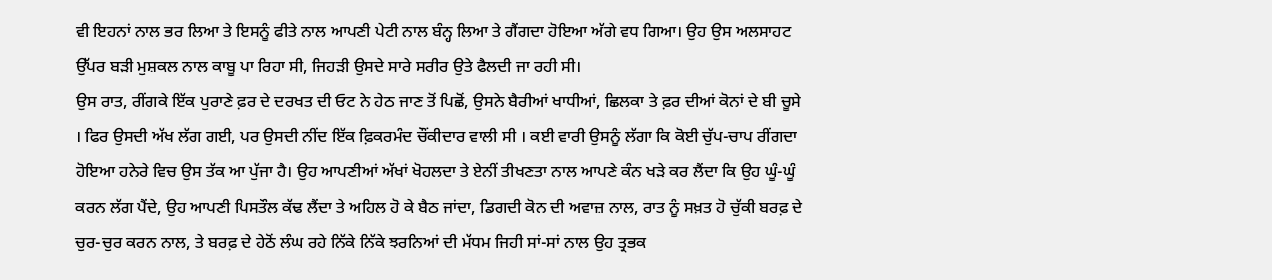ਵੀ ਇਹਨਾਂ ਨਾਲ ਭਰ ਲਿਆ ਤੇ ਇਸਨੂੰ ਫੀਤੇ ਨਾਲ ਆਪਣੀ ਪੇਟੀ ਨਾਲ ਬੰਨ੍ਹ ਲਿਆ ਤੇ ਗੈਂਗਦਾ ਹੋਇਆ ਅੱਗੇ ਵਧ ਗਿਆ। ਉਹ ਉਸ ਅਲਸਾਹਟ ਉੱਪਰ ਬੜੀ ਮੁਸ਼ਕਲ ਨਾਲ ਕਾਬੂ ਪਾ ਰਿਹਾ ਸੀ, ਜਿਹੜੀ ਉਸਦੇ ਸਾਰੇ ਸਰੀਰ ਉਤੇ ਫੈਲਦੀ ਜਾ ਰਹੀ ਸੀ।
ਉਸ ਰਾਤ, ਰੀਂਗਕੇ ਇੱਕ ਪੁਰਾਣੇ ਫ਼ਰ ਦੇ ਦਰਖਤ ਦੀ ਓਟ ਨੇ ਹੇਠ ਜਾਣ ਤੋਂ ਪਿਛੋਂ, ਉਸਨੇ ਬੈਰੀਆਂ ਖਾਧੀਆਂ, ਛਿਲਕਾ ਤੇ ਫ਼ਰ ਦੀਆਂ ਕੋਨਾਂ ਦੇ ਬੀ ਚੂਸੇ । ਫਿਰ ਉਸਦੀ ਅੱਖ ਲੱਗ ਗਈ, ਪਰ ਉਸਦੀ ਨੀਂਦ ਇੱਕ ਫ਼ਿਕਰਮੰਦ ਚੌਂਕੀਦਾਰ ਵਾਲੀ ਸੀ । ਕਈ ਵਾਰੀ ਉਸਨੂੰ ਲੱਗਾ ਕਿ ਕੋਈ ਚੁੱਪ-ਚਾਪ ਰੀਂਗਦਾ ਹੋਇਆ ਹਨੇਰੇ ਵਿਚ ਉਸ ਤੱਕ ਆ ਪੁੱਜਾ ਹੈ। ਉਹ ਆਪਣੀਆਂ ਅੱਖਾਂ ਖੋਹਲਦਾ ਤੇ ਏਨੀਂ ਤੀਖਣਤਾ ਨਾਲ ਆਪਣੇ ਕੰਨ ਖੜੇ ਕਰ ਲੈਂਦਾ ਕਿ ਉਹ ਘੂੰ-ਘੂੰ ਕਰਨ ਲੱਗ ਪੈਂਦੇ, ਉਹ ਆਪਣੀ ਪਿਸਤੌਲ ਕੱਢ ਲੈਂਦਾ ਤੇ ਅਹਿਲ ਹੋ ਕੇ ਬੈਠ ਜਾਂਦਾ, ਡਿਗਦੀ ਕੋਨ ਦੀ ਅਵਾਜ਼ ਨਾਲ, ਰਾਤ ਨੂੰ ਸਖ਼ਤ ਹੋ ਚੁੱਕੀ ਬਰਫ਼ ਦੇ ਚੁਰ-ਚੁਰ ਕਰਨ ਨਾਲ, ਤੇ ਬਰਫ਼ ਦੇ ਹੇਠੋਂ ਲੰਘ ਰਹੇ ਨਿੱਕੇ ਨਿੱਕੇ ਝਰਨਿਆਂ ਦੀ ਮੱਧਮ ਜਿਹੀ ਸਾਂ-ਸਾਂ ਨਾਲ ਉਹ ਤ੍ਰਭਕ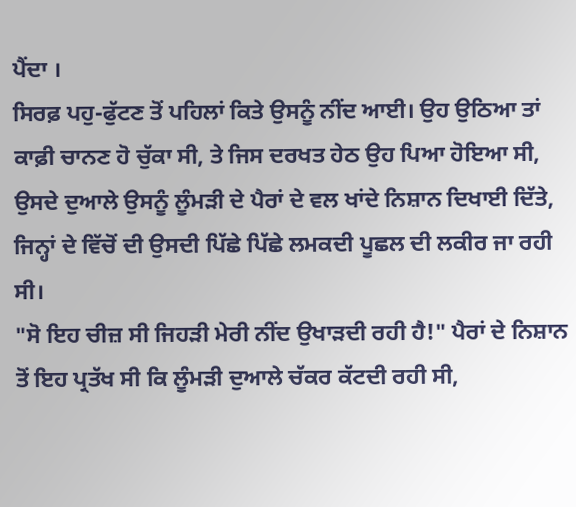ਪੈਂਦਾ ।
ਸਿਰਫ਼ ਪਹੁ-ਫੁੱਟਣ ਤੋਂ ਪਹਿਲਾਂ ਕਿਤੇ ਉਸਨੂੰ ਨੀਂਦ ਆਈ। ਉਹ ਉਠਿਆ ਤਾਂ ਕਾਫ਼ੀ ਚਾਨਣ ਹੋ ਚੁੱਕਾ ਸੀ, ਤੇ ਜਿਸ ਦਰਖਤ ਹੇਠ ਉਹ ਪਿਆ ਹੋਇਆ ਸੀ, ਉਸਦੇ ਦੁਆਲੇ ਉਸਨੂੰ ਲੂੰਮੜੀ ਦੇ ਪੈਰਾਂ ਦੇ ਵਲ ਖਾਂਦੇ ਨਿਸ਼ਾਨ ਦਿਖਾਈ ਦਿੱਤੇ, ਜਿਨ੍ਹਾਂ ਦੇ ਵਿੱਚੋਂ ਦੀ ਉਸਦੀ ਪਿੱਛੇ ਪਿੱਛੇ ਲਮਕਦੀ ਪੂਛਲ ਦੀ ਲਕੀਰ ਜਾ ਰਹੀ ਸੀ।
"ਸੋ ਇਹ ਚੀਜ਼ ਸੀ ਜਿਹੜੀ ਮੇਰੀ ਨੀਂਦ ਉਖਾੜਦੀ ਰਹੀ ਹੈ!" ਪੈਰਾਂ ਦੇ ਨਿਸ਼ਾਨ ਤੋਂ ਇਹ ਪ੍ਰਤੱਖ ਸੀ ਕਿ ਲੂੰਮੜੀ ਦੁਆਲੇ ਚੱਕਰ ਕੱਟਦੀ ਰਹੀ ਸੀ,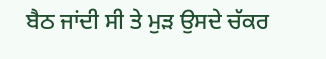ਬੈਠ ਜਾਂਦੀ ਸੀ ਤੇ ਮੁੜ ਉਸਦੇ ਚੱਕਰ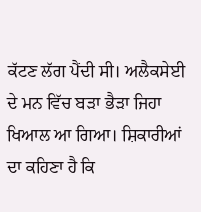ਕੱਟਣ ਲੱਗ ਪੈਂਦੀ ਸੀ। ਅਲੈਕਸੇਈ ਦੇ ਮਨ ਵਿੱਚ ਬੜਾ ਭੈੜਾ ਜਿਹਾ ਖਿਆਲ ਆ ਗਿਆ। ਸ਼ਿਕਾਰੀਆਂ ਦਾ ਕਹਿਣਾ ਹੈ ਕਿ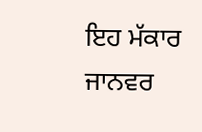ਇਹ ਮੱਕਾਰ ਜਾਨਵਰ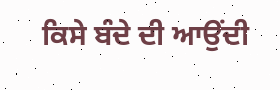ਕਿਸੇ ਬੰਦੇ ਦੀ ਆਉਂਦੀ